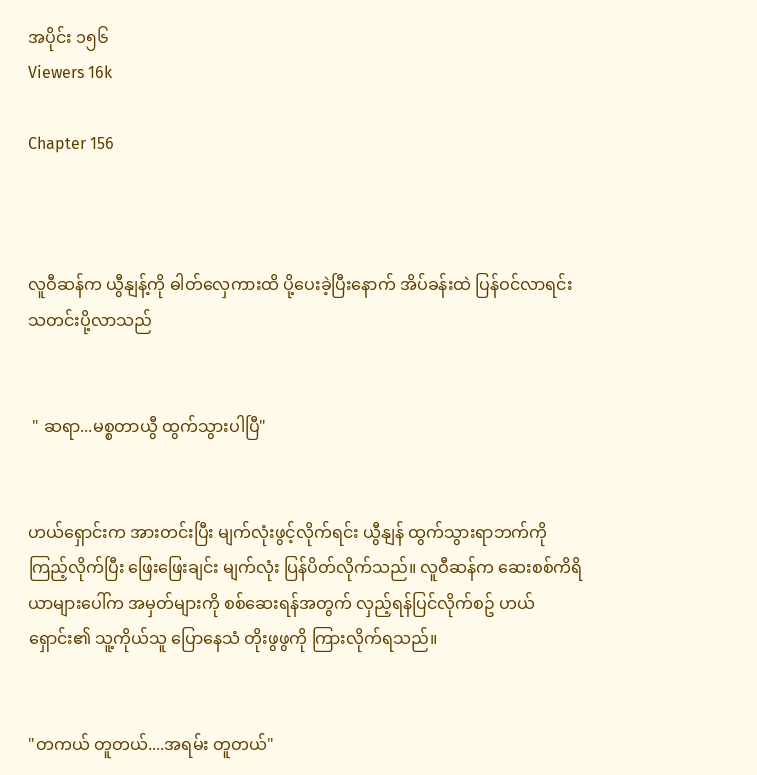အပိုင်း ၁၅၆
Viewers 16k

Chapter 156



လူဝီဆန်က ယွီနျန့်ကို ဓါတ်လှေကားထိ ပို့ပေးခဲ့ပြီးနောက် အိပ်ခန်းထဲ ပြန်ဝင်လာရင်း သတင်းပို့လာသည်


 " ဆရာ...မစ္စတာယွီ ထွက်သွားပါပြီ"


ဟယ်ရှောင်းက အားတင်းပြီး မျက်လုံးဖွင့်လိုက်ရင်း ယွီနျန် ထွက်သွားရာဘက်ကို ကြည့်လိုက်ပြီး ဖြေးဖြေးချင်း မျက်လုံး ပြန်ပိတ်လိုက်သည်။ လူဝီဆန်က ဆေးစစ်ကိရိယာများပေါ်က အမှတ်များကို စစ်ဆေးရန်အတွက် လှည့်ရန်ပြင်လိုက်စဥ် ဟယ်ရှောင်း၏ သူ့ကိုယ်သူ ပြောနေသံ တိုးဖွဖွကို ကြားလိုက်ရသည်။


"တကယ် တူတယ်....အရမ်း တူတယ်"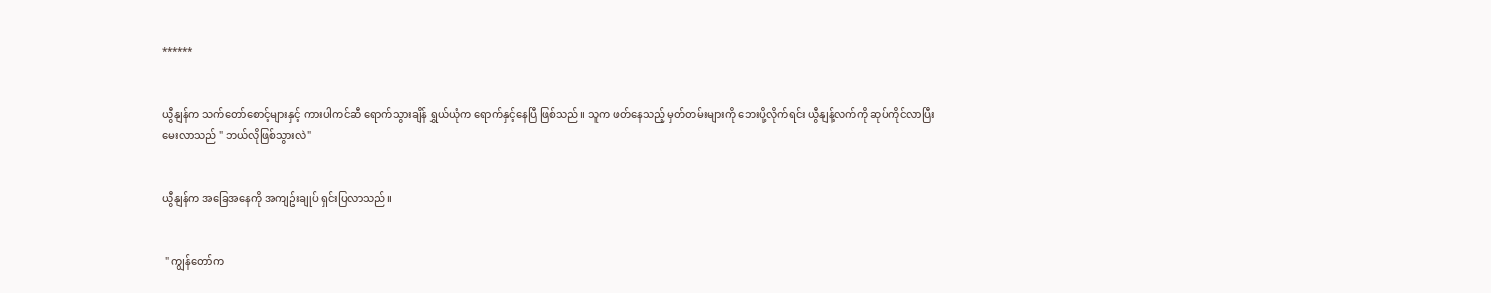******


ယွီနျန်က သက်တော်စောင့်များနှင့် ကားပါကင်ဆီ ရောက်သွားချိန် ရွှယ်ယုံက ရောက်နှင့်နေပြီ ဖြစ်သည်။ သူက ဖတ်နေသည့် မှတ်တမ်းများကို ဘေးပို့လိုက်ရင်း ယွီနျန့်လက်ကို ဆုပ်ကိုင်လာပြီး မေးလာသည် " ဘယ်လိုဖြစ်သွားလဲ"


ယွီနျန်က အခြေအနေကို အကျဥ်းချုပ် ရှင်းပြလာသည်။


 " ကျွန်တော်က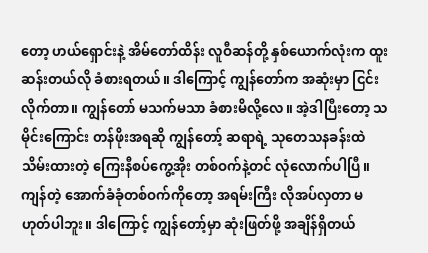တော့ ဟယ်ရှောင်းနဲ့ အိမ်တော်ထိန်း လူဝီဆန်တို့ နှစ်ယောက်လုံးက ထူးဆန်းတယ်လို ခံစားရတယ်။ ဒါကြောင့် ကျွန်တော်က အဆုံးမှာ ငြင်းလိုက်တာ။ ကျွန်တော် မသက်မသာ ခံစားမိလို့လေ။ အဲ့ဒါပြီးတော့ သမိုင်းကြောင်း တန်ဖိုးအရဆို ကျွန်တော့် ဆရာရဲ့ သုတေသနခန်းထဲ သိမ်းထားတဲ့ ကြေးနီစပ်ကွေ့အိုး တစ်ဝက်နဲ့တင် လုံလောက်ပါပြီ။ ကျန်တဲ့ အောက်ခံခုံတစ်ဝက်ကိုတော့ အရမ်းကြီး လိုအပ်လှတာ မဟုတ်ပါဘူး။ ဒါကြောင့် ကျွန်တော့်မှာ ဆုံးဖြတ်ဖို့ အချိန်ရှိတယ်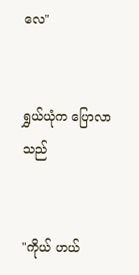လေ"


ရွှယ်ယုံက ပြောလာသည်


"ကိုယ် ဟယ်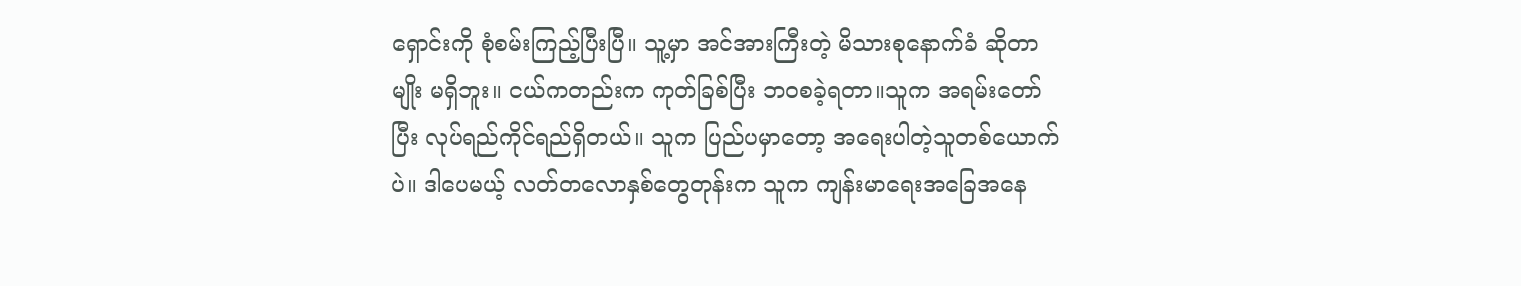ရှောင်းကို စုံစမ်းကြည့်ပြီးပြီ။ သူ့မှာ အင်အားကြီးတဲ့ မိသားစုနောက်ခံ ဆိုတာမျိုး မရှိဘူး။ ငယ်ကတည်းက ကုတ်ခြစ်ပြီး ဘဝစခဲ့ရတာ။သူက အရမ်းတော်ပြီး လုပ်ရည်ကိုင်ရည်ရှိတယ်။ သူက ပြည်ပမှာတော့ အရေးပါတဲ့သူတစ်ယောက်ပဲ။ ဒါပေမယ့် လတ်တလောနှစ်တွေတုန်းက သူက ကျန်းမာရေးအခြေအနေ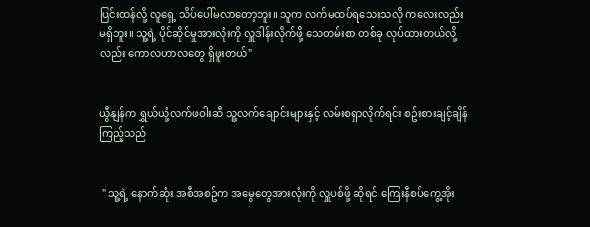ပြင်းထန်လို့ လူရှေ့ သိပ်ပေါ်မလာတော့ဘူး။ သူက လက်မထပ်ရသေးသလို ကလေးလည်း မရှိဘူး။ သူ့ရဲ့ ပိုင်ဆိုင်မှုအားလုံးကို လှူဒါန်းလိုက်ဖို့ သေတမ်းစာ တစ်ခု လုပ်ထားတယ်လို့လည်း ကောလဟာလတွေ ရှိဖူးတယ်"


ယွီနျန်က ရွှယ်ယုံ့လက်ဖဝါးဆီ သူ့လက်ချောင်းများနှင့် လမ်းစရှာလိုက်ရင်း စဥ်းစားချင့်ချိန်ကြည့်သည်


 " သူ့ရဲ့ နောက်ဆုံး အစီအစဥ်က အမွေတွေအားလုံးကို လှူပစ်ဖို့ ဆိုရင် ကြေးနီစပ်ကွေ့အိုး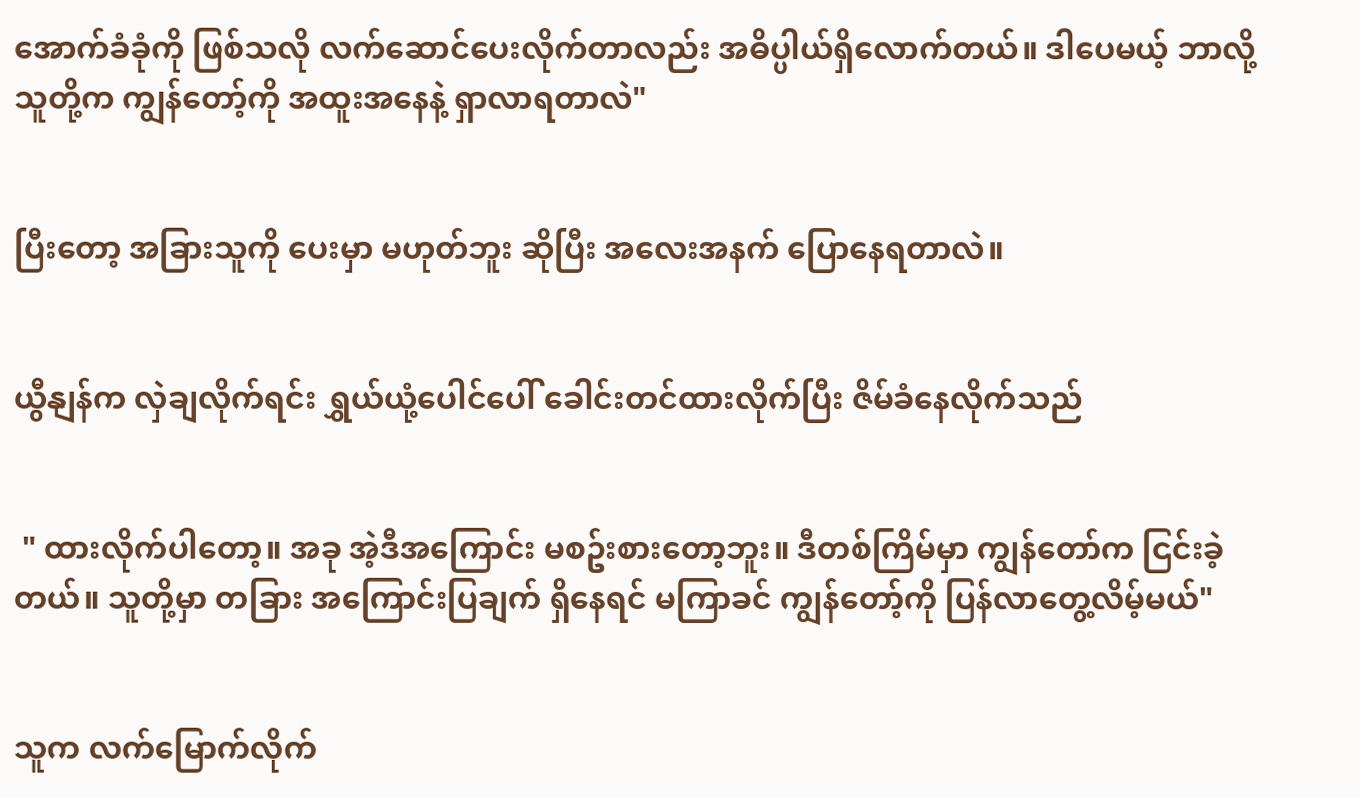အောက်ခံခုံကို ဖြစ်သလို လက်ဆောင်ပေးလိုက်တာလည်း အဓိပ္ပါယ်ရှိလောက်တယ်။ ဒါပေမယ့် ဘာလို့ သူတို့က ကျွန်တော့်ကို အထူးအနေနဲ့ ရှာလာရတာလဲ"


ပြီးတော့ အခြားသူကို ပေးမှာ မဟုတ်ဘူး ဆိုပြီး အလေးအနက် ပြောနေရတာလဲ။


ယွီနျန်က လှဲချလိုက်ရင်း ရွှယ်ယုံ့ပေါင်ပေါ် ခေါင်းတင်ထားလိုက်ပြီး ဇိမ်ခံနေလိုက်သည်


 " ထားလိုက်ပါတော့။ အခု အဲ့ဒီအကြောင်း မစဥ်းစားတော့ဘူး။ ဒီတစ်ကြိမ်မှာ ကျွန်တော်က ငြင်းခဲ့တယ်။ သူတို့မှာ တခြား အကြောင်းပြချက် ရှိနေရင် မကြာခင် ကျွန်တော့်ကို ပြန်လာတွေ့လိမ့်မယ်"


သူက လက်မြောက်လိုက်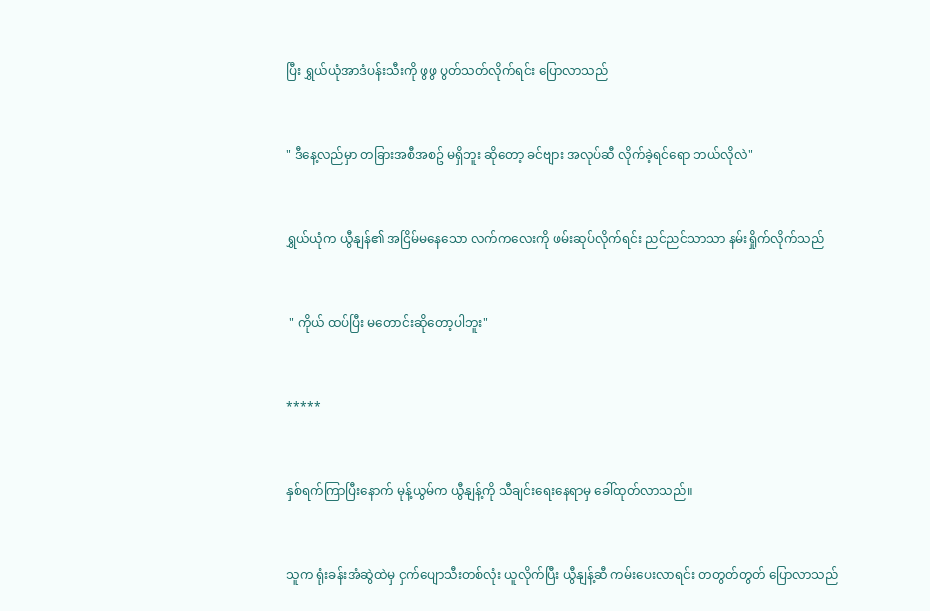ပြီး ရွှယ်ယုံအာဒံပန်းသီးကို ဖွဖွ ပွတ်သတ်လိုက်ရင်း ပြောလာသည်


" ဒီနေ့လည်မှာ တခြားအစီအစဥ် မရှိဘူး ဆိုတော့ ခင်ဗျား အလုပ်ဆီ လိုက်ခဲ့ရင်ရော ဘယ်လိုလဲ"


ရွှယ်ယုံက ယွီနျန်၏ အငြိမ်မနေသော လက်ကလေးကို ဖမ်းဆုပ်လိုက်ရင်း ညင်ညင်သာသာ နမ်းရှိုက်လိုက်သည်


 " ကိုယ် ထပ်ပြီး မတောင်းဆိုတော့ပါဘူး"


*****


နှစ်ရက်ကြာပြီးနောက် မုန့်ယွမ်က ယွီနျန့်ကို သီချင်းရေးနေရာမှ ခေါ်ထုတ်လာသည်။


သူက ရုံးခန်းအံဆွဲထဲမှ ငှက်ပျောသီးတစ်လုံး ယူလိုက်ပြီး ယွီနျန့်ဆီ ကမ်းပေးလာရင်း တတွတ်တွတ် ပြောလာသည်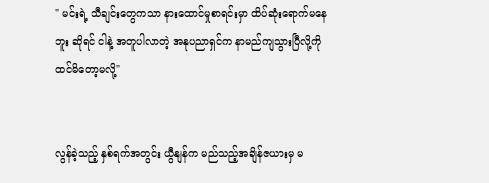" မင်းရဲ့ သီချင်းတွေကသာ နားထောင်မှုစာရင်းမှာ ထိပ်ဆုံးရောက်မနေဘူး ဆိုရင် ငါနဲ့ အတူပါလာတဲ့ အနုပညာရှင်က နာမည်ကျသွားပြီလို့ကို ထင်မိတော့မလို့"


လွန်ခဲ့သည့် နှစ်ရက်အတွင်း ယွီနျန်က မည်သည့်အချိန်ဇယားမှ မ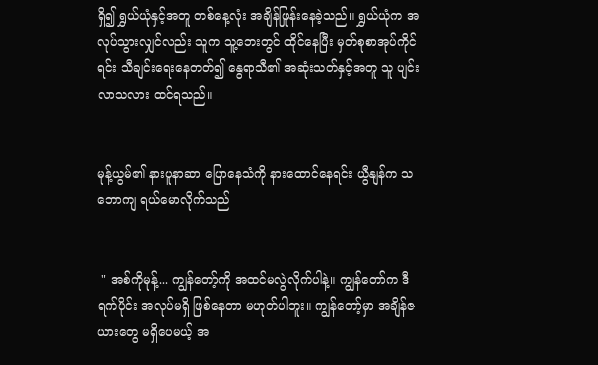ရှိ၍ ရွှယ်ယုံနှင့်အတူ တစ်နေ့လုံး အချိန်ဖြုန်းနေခဲ့သည်။ ရွှယ်ယုံက အလုပ်သွားလျှင်လည်း သူက သူ့ဘေးတွင် ထိုင်နေပြီး မှတ်စုစာအုပ်ကိုင်ရင်း သီချင်းရေးနေတတ်၍ နွေရာသီ၏ အဆုံးသတ်နှင့်အတူ သူ ပျင်းလာသလား ထင်ရသည်။


မုန့်ယွမ်၏ နားပူနာဆာ ပြောနေသံကို နားထောင်နေရင်း ယွီနျန်က သဘောကျ ရယ်မောလိုက်သည်


 " အစ်ကိုမုန့်... ကျွန်တော့်ကို အထင်မလွဲလိုက်ပါနဲ့။ ကျွန်တော်က ဒီရက်ပိုင်း အလုပ်မရှိ ဖြစ်နေတာ မဟုတ်ပါဘူး။ ကျွန်တော့်မှာ အချိန်ဇယားတွေ မရှိပေမယ့် အ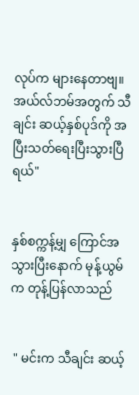လုပ်က များနေတာဗျ။ အယ်လ်ဘမ်အတွက် သီချင်း ဆယ့်နှစ်ပုဒ်ကို အပြီးသတ်ရေးပြီးသွားပြီရယ်"


နှစ်စက္ကန့်မျှ ကြောင်အသွားပြီးနောက် မုန့်ယွမ်က တုန့်ပြန်လာသည်


 " မင်းက သီချင်း ဆယ့်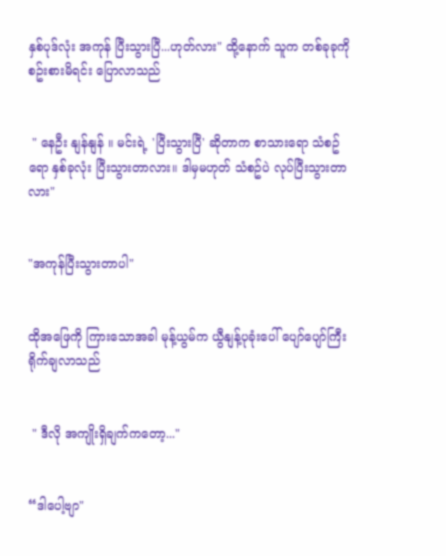နှစ်ပုဒ်လုံး အကုန် ပြီးသွားပြီ...ဟုတ်လား" ထို့နောက် သူက တစ်ခုခုကို စဥ်းစားမိရင်း ပြောလာသည်


 " နေဦး နျန်နျန် ။ မင်းရဲ့ 'ပြီးသွားပြီ' ဆိုတာက စာသားရော သံစဥ်ရော နှစ်ခုလုံး ပြီးသွားတာလား။ ဒါမှမဟုတ် သံစဥ်ပဲ လုပ်ပြီးသွားတာလား"


"အကုန်ပြီးသွားတာပါ"


ထိုအဖြေကို ကြားသောအခါ မုန့်ယွမ်က ယွီနျန့်ပုခုံးပေါ် ပျော်ပျော်ကြီး ရိုက်ချလာသည်


 " ဒီလို အကျိုးရှိချက်ကတော့..."


“ဒါပေါ့ဗျာ"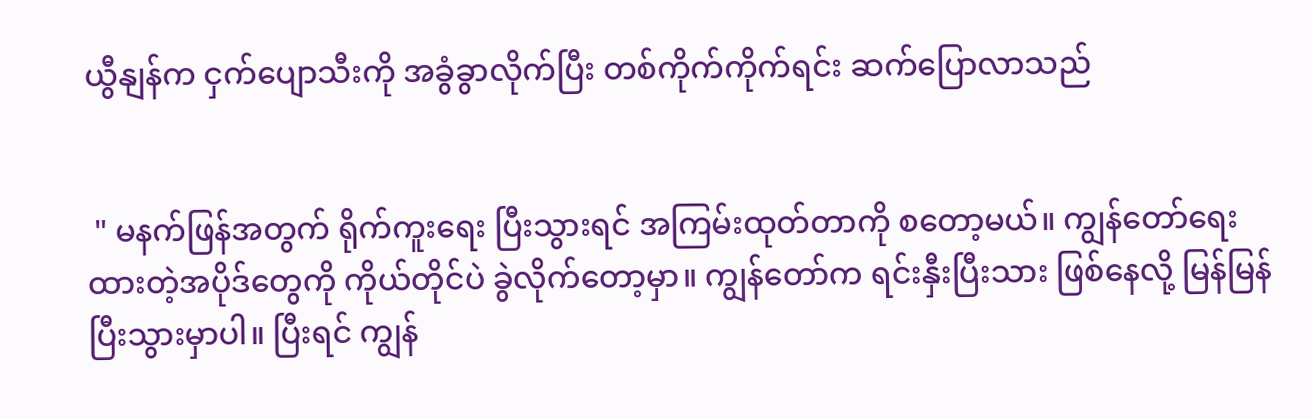ယွီနျန်က ငှက်ပျောသီးကို အခွံခွာလိုက်ပြီး တစ်ကိုက်ကိုက်ရင်း ဆက်ပြောလာသည်


 " မနက်ဖြန်အတွက် ရိုက်ကူးရေး ပြီးသွားရင် အကြမ်းထုတ်တာကို စတော့မယ်။ ကျွန်တော်ရေးထားတဲ့အပိုဒ်တွေကို ကိုယ်တိုင်ပဲ ခွဲလိုက်တော့မှာ။ ကျွန်တော်က ရင်းနှီးပြီးသား ဖြစ်နေလို့ မြန်မြန်ပြီးသွားမှာပါ။ ပြီးရင် ကျွန်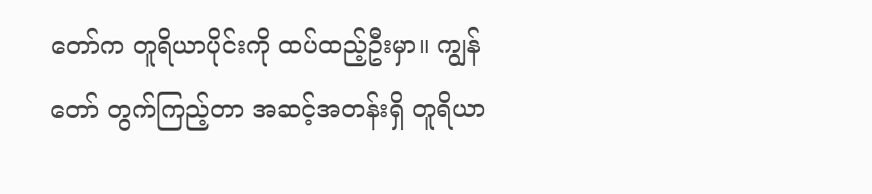တော်က တူရိယာပိုင်းကို ထပ်ထည့်ဦးမှာ။ ကျွန်တော် တွက်ကြည့်တာ အဆင့်အတန်းရှိ တူရိယာ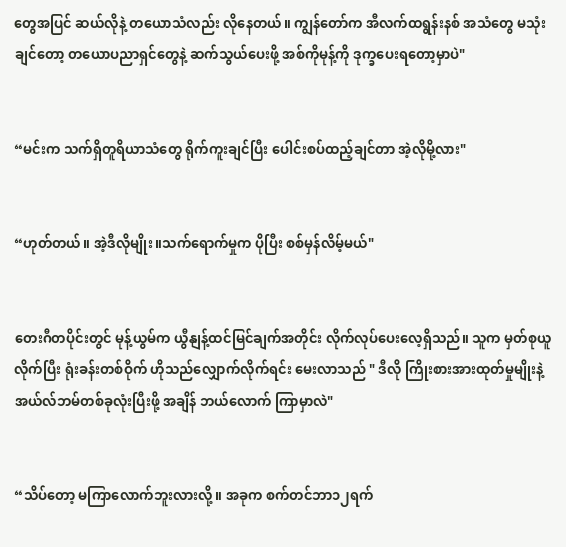တွေအပြင် ဆယ်လိုနဲ့ တယောသံလည်း လိုနေတယ်။ ကျွန်တော်က အီလက်ထရွန်းနစ် အသံတွေ မသုံးချင်တော့ တယောပညာရှင်တွေနဲ့ ဆက်သွယ်ပေးဖို့ အစ်ကိုမုန့်ကို ဒုက္ခပေးရတော့မှာပဲ"


“မင်းက သက်ရှိတူရိယာသံတွေ ရိုက်ကူးချင်ပြီး ပေါင်းစပ်ထည့်ချင်တာ အဲ့လိုမို့လား"


“ဟုတ်တယ်။ အဲ့ဒီလိုမျိုး။သက်ရောက်မှုက ပိုပြီး စစ်မှန်လိမ့်မယ်"


တေးဂီတပိုင်းတွင် မုန့်ယွမ်က ယွီနျန့်ထင်မြင်ချက်အတိုင်း လိုက်လုပ်ပေးလေ့ရှိသည်။ သူက မှတ်စုယူလိုက်ပြီး ရုံးခန်းတစ်ဝိုက် ဟိုသည်လျှောက်လိုက်ရင်း မေးလာသည် " ဒီလို ကြိုးစားအားထုတ်မှုမျိုးနဲ့ အယ်လ်ဘမ်တစ်ခုလုံးပြီးဖို့ အချိန် ဘယ်လောက် ကြာမှာလဲ"


“သိပ်တော့ မကြာလောက်ဘူးလားလို့။ အခုက စက်တင်ဘာ၁၂ရက်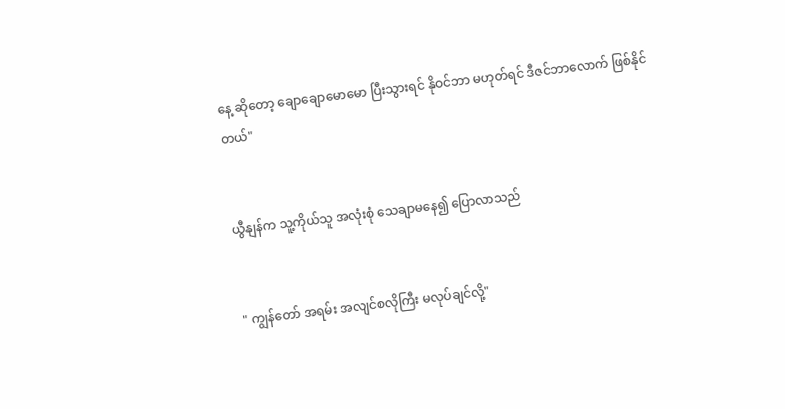နေ့ ဆိုတော့ ချောချောမောမော ပြီးသွားရင် နိုဝင်ဘာ မဟုတ်ရင် ဒီဇင်ဘာလောက် ဖြစ်နိုင်တယ်"


ယွီနျန်က သူ့ကိုယ်သူ အလုံးစုံ သေချာမနေ၍ ပြောလာသည်


" ကျွန်တော် အရမ်း အလျင်စလိုကြီး မလုပ်ချင်လို့"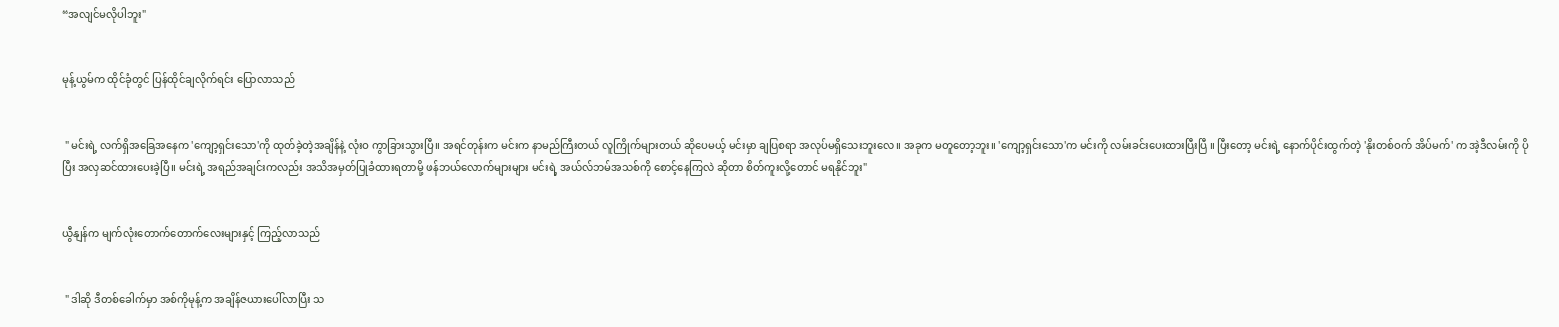“အလျင်မလိုပါဘူး"


မုန့်ယွမ်က ထိုင်ခုံတွင် ပြန်ထိုင်ချလိုက်ရင်း ပြောလာသည်


 " မင်းရဲ့ လက်ရှိအခြေအနေက 'ကျော့ရှင်းသော'ကို ထုတ်ခဲ့တဲ့အချိန်နဲ့ လုံးဝ ကွာခြားသွားပြီ။ အရင်တုန်းက မင်းက နာမည်ကြီးတယ် လူကြိုက်များတယ် ဆိုပေမယ့် မင်းမှာ ချပြစရာ အလုပ်မရှိသေးဘူးလေ။ အခုက မတူတော့ဘူး။ 'ကျော့ရှင်းသော'က မင်းကို လမ်းခင်းပေးထားပြီးပြီ ။ ပြီးတော့ မင်းရဲ့ နောက်ပိုင်းထွက်တဲ့ 'နိုးတစ်ဝက် အိပ်မက်' က အဲ့ဒီလမ်းကို ပိုပြီး အလှဆင်ထားပေးခဲ့ပြီ။ မင်းရဲ့ အရည်အချင်းကလည်း အသိအမှတ်ပြုခံထားရတာမို့ ဖန်ဘယ်လောက်များများ မင်းရဲ့ အယ်လ်ဘမ်အသစ်ကို စောင့်နေကြလဲ ဆိုတာ စိတ်ကူးလို့တောင် မရနိုင်ဘူး"


ယွီနျန်က မျက်လုံးတောက်တောက်လေးများနှင့် ကြည့်လာသည်


 " ဒါဆို ဒီတစ်ခေါက်မှာ အစ်ကိုမုန့်က အချိန်ဇယားပေါ်လာပြီး သ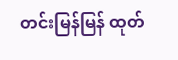တင်းမြန်မြန် ထုတ်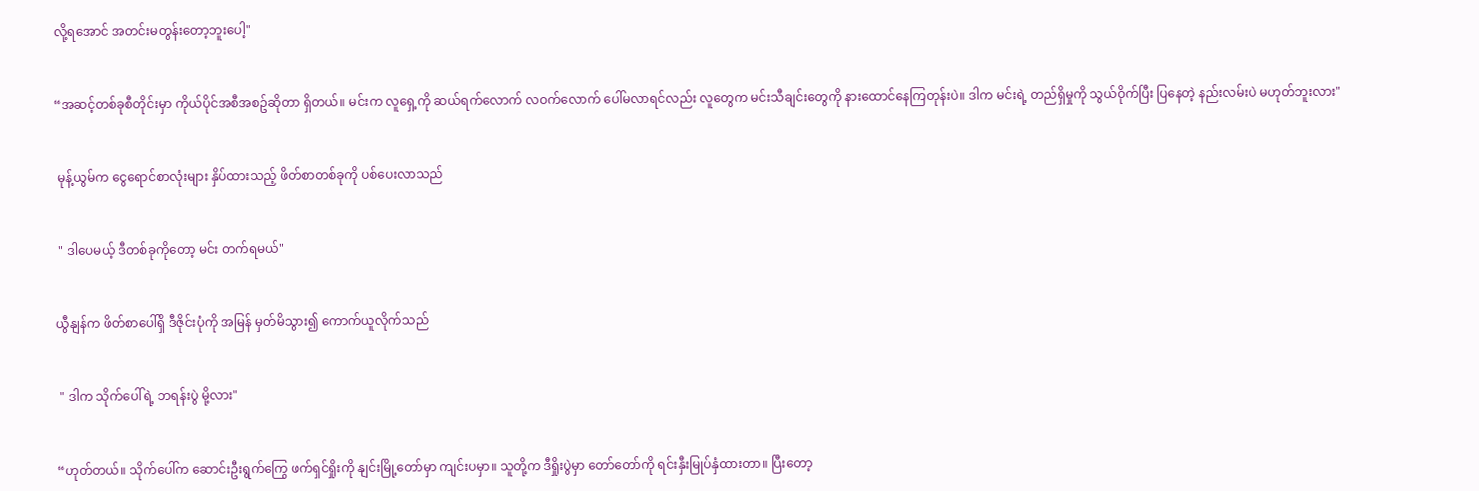လို့ရအောင် အတင်းမတွန်းတော့ဘူးပေါ့"


“အဆင့်တစ်ခုစီတိုင်းမှာ ကိုယ်ပိုင်အစီအစဥ်ဆိုတာ ရှိတယ်။ မင်းက လူရှေ့ကို ဆယ်ရက်လောက် လဝက်လောက် ပေါ်မလာရင်လည်း လူတွေက မင်းသီချင်းတွေကို နားထောင်နေကြတုန်းပဲ။ ဒါက မင်းရဲ့ တည်ရှိမှုကို သွယ်ဝိုက်ပြီး ပြနေတဲ့ နည်းလမ်းပဲ မဟုတ်ဘူးလား"


 မုန့်ယွမ်က ငွေရောင်စာလုံးများ နှိပ်ထားသည့် ဖိတ်စာတစ်ခုကို ပစ်ပေးလာသည်


 " ဒါပေမယ့် ဒီတစ်ခုကိုတော့ မင်း တက်ရမယ်"


ယွီနျန်က ဖိတ်စာပေါ်ရှိ ဒီဇိုင်းပုံကို အမြန် မှတ်မိသွား၍ ကောက်ယူလိုက်သည်


 " ဒါက သိုက်ပေါ်ရဲ့ ဘရန်းပွဲ မို့လား"


“ဟုတ်တယ်။ သိုက်ပေါ်က ဆောင်းဦးရွက်ကြွေ ဖက်ရှင်ရှိုးကို နျင်းမြို့တော်မှာ ကျင်းပမှာ။ သူတို့က ဒီရှိုးပွဲမှာ တော်တော်ကို ရင်းနှီးမြုပ်နှံထားတာ။ ပြီးတော့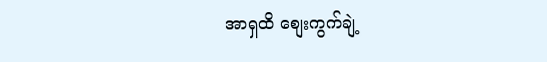အာရှထိ စျေးကွက်ချဲ့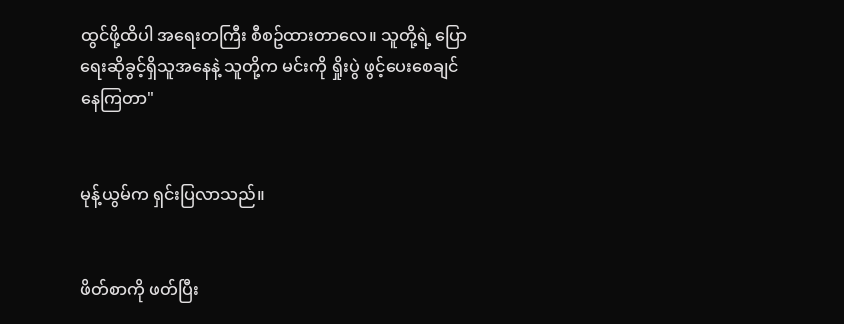ထွင်ဖို့ထိပါ အရေးတကြီး စီစဥ်ထားတာလေ။ သူတို့ရဲ့ ပြောရေးဆိုခွင့်ရှိသူအနေနဲ့ သူတို့က မင်းကို ရှိုးပွဲ ဖွင့်ပေးစေချင်နေကြတာ"


မုန့်ယွမ်က ရှင်းပြလာသည်။


ဖိတ်စာကို ဖတ်ပြီး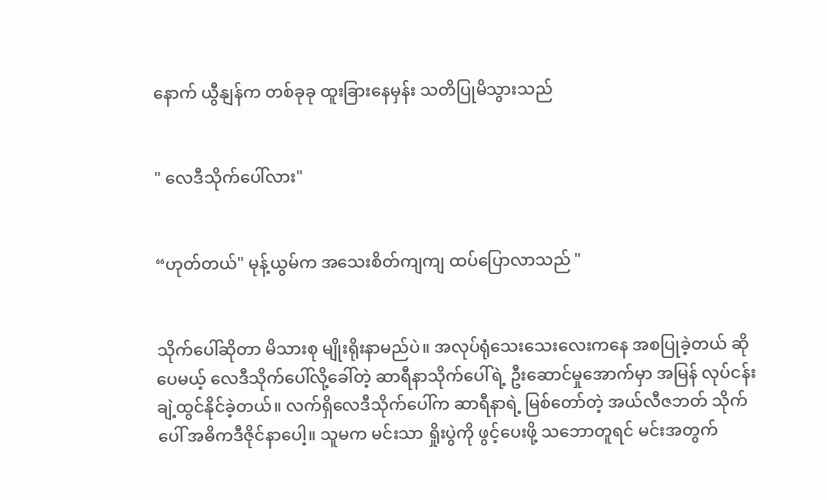နောက် ယွီနျန်က တစ်ခုခု ထူးခြားနေမှန်း သတိပြုမိသွားသည်


" လေဒီသိုက်ပေါ်လား"


“ဟုတ်တယ်" မုန့်ယွမ်က အသေးစိတ်ကျကျ ထပ်ပြောလာသည် "


သိုက်ပေါ်ဆိုတာ မိသားစု မျိုးရိုးနာမည်ပဲ။ အလုပ်ရုံသေးသေးလေးကနေ အစပြုခဲ့တယ် ဆိုပေမယ့် လေဒီသိုက်ပေါ်လို့ခေါ်တဲ့ ဆာရီနာသိုက်ပေါ်ရဲ့ ဦးဆောင်မှုအောက်မှာ အမြန် လုပ်ငန်း ချဲ့ထွင်နိုင်ခဲ့တယ်။ လက်ရှိလေဒီသိုက်ပေါ်က ဆာရီနာရဲ့ မြစ်တော်တဲ့ အယ်လီဇဘတ် သိုက်ပေါ် အဓိကဒီဇိုင်နာပေါ့။ သူမက မင်းသာ ရှိုးပွဲကို ဖွင့်ပေးဖို့ သဘောတူရင် မင်းအတွက်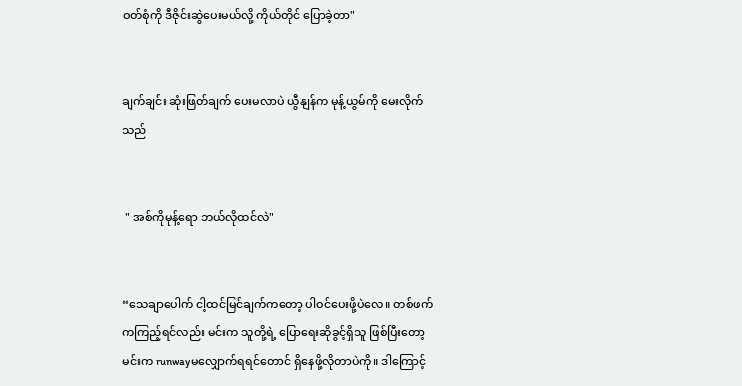ဝတ်စုံကို ဒီဇိုင်းဆွဲပေးမယ်လို့ ကိုယ်တိုင် ပြောခဲ့တာ"


ချက်ချင်း ဆုံးဖြတ်ချက် ပေးမလာပဲ ယွီနျန်က မုန့်ယွမ်ကို မေးလိုက်သည်


 " အစ်ကိုမုန့်ရော ဘယ်လိုထင်လဲ"


“သေချာပေါက် ငါ့ထင်မြင်ချက်ကတော့ ပါဝင်ပေးဖို့ပဲလေ။ တစ်ဖက်ကကြည့်ရင်လည်း မင်းက သူတို့ရဲ့ ပြောရေးဆိုခွင့်ရှိသူ ဖြစ်ပြီးတော့ မင်းက runwayမလျှောက်ရရင်တောင် ရှိနေဖို့လိုတာပဲကို။ ဒါကြောင့်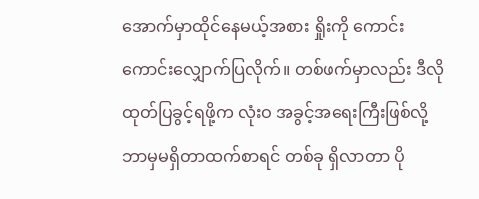အောက်မှာထိုင်နေမယ့်အစား ရှိုးကို ကောင်းကောင်းလျှောက်ပြလိုက်။ တစ်ဖက်မှာလည်း ဒီလိုထုတ်ပြခွင့်ရဖို့က လုံးဝ အခွင့်အရေးကြီးဖြစ်လို့ ဘာမှမရှိတာထက်စာရင် တစ်ခု ရှိလာတာ ပို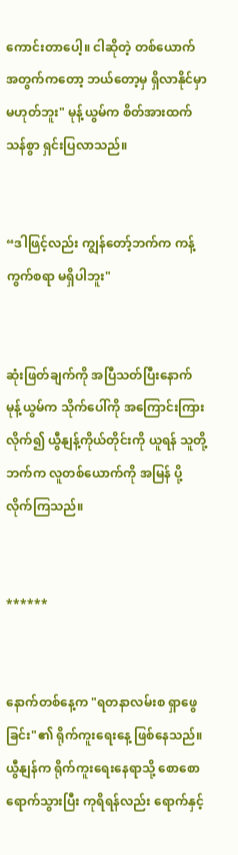ကောင်းတာပေါ့။ ငါဆိုတဲ့ တစ်ယောက်အတွက်ကတော့ ဘယ်တော့မှ ရှိလာနိုင်မှာ မဟုတ်ဘူး" မုန့်ယွမ်က စိတ်အားထက်သန်စွာ ရှင်းပြလာသည်။


“ဒါဖြင့်လည်း ကျွန်တော့်ဘက်က ကန့်ကွက်စရာ မရှိပါဘူး"


ဆုံးဖြတ်ချက်ကို အပြီသတ်ပြီးနောက် မုန့်ယွမ်က သိုက်ပေါ်ကို အကြောင်းကြားလိုက်၍ ယွီနျန့်ကိုယ်တိုင်းကို ယူရန် သူတို့ဘက်က လူတစ်ယောက်ကို အမြန် ပို့လိုက်ကြသည်။


******


နောက်တစ်နေ့က "ရတနာလမ်းစ ရှာဖွေခြင်း"၏ ရိုက်ကူးရေးနေ့ ဖြစ်နေသည်။ ယွီနျန်က ရိုက်ကူးရေးနေရာသို့ စောစော ရောက်သွားပြီး ကုရိရန်လည်း ရောက်နှင့်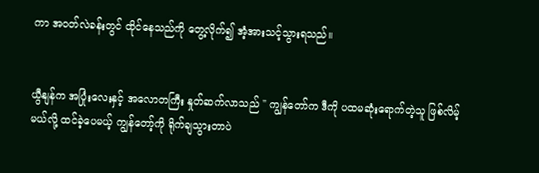ကာ အဝတ်လဲခန်းတွင် ထိုင်နေသည်ကို တွေ့လိုက်၍ အံ့အားသင့်သွားရသည်။


ယွီနျန်က အပြုံးလေးနှင့် အလောတကြီး နှုတ်ဆက်လာသည် " ကျွန်တော်က ဒီကို ပထမဆုံးရောက်တဲ့သူ ဖြစ်လိမ့်မယ်လို့ ထင်ခဲ့ပေမယ့် ကျွန်တော့်ကို ရိုက်ချသွားတာပဲ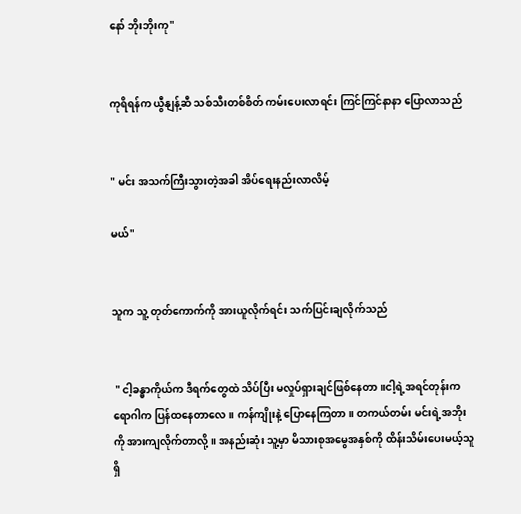နော် ဘိုးဘိုးကု"


ကုရိရန်က ယွီနျန့်ဆီ သစ်သီးတစ်စိတ် ကမ်းပေးလာရင်း ကြင်ကြင်နာနာ ပြောလာသည်


" မင်း အသက်ကြီးသွားတဲ့အခါ အိပ်ရေးနည်းလာလိမ့်

မယ်"


သူက သူ့ တုတ်ကောက်ကို အားယူလိုက်ရင်း သက်ပြင်းချလိုက်သည်


 " ငါ့ခန္ဓာကိုယ်က ဒီရက်တွေထဲ သိပ်ပြီး မလှုပ်ရှားချင်ဖြစ်နေတာ။ငါ့ရဲ့အရင်တုန်းက ရောဂါက ပြန်ထနေတာလေ။ ကန်ကျိုးနဲ့ ပြောနေကြတာ။ တကယ်တမ်း မင်းရဲ့အဘိုးကို အားကျလိုက်တာလို့။ အနည်းဆုံး သူ့မှာ မိသားစုအမွေအနှစ်ကို ထိန်းသိမ်းပေးမယ့်သူ ရှိ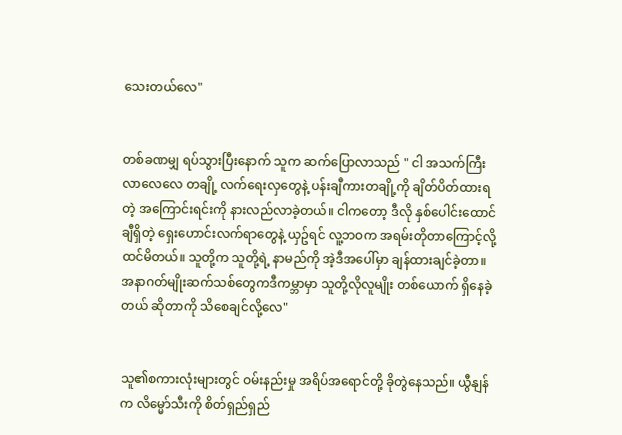သေးတယ်လေ"


တစ်ခဏမျှ ရပ်သွားပြီးနောက် သူက ဆက်ပြောလာသည် " ငါ အသက်ကြီးလာလေလေ တချို့ လက်ရေးလှတွေနဲ့ ပန်းချီကားတချို့ကို ချိတ်ပိတ်ထားရတဲ့ အကြောင်းရင်းကို နားလည်လာခဲ့တယ်။ ငါကတော့ ဒီလို နှစ်ပေါင်းထောင်ချီရှိတဲ့ ရှေးဟောင်းလက်ရာတွေနဲ့ ယှဥ်ရင် လူ့ဘဝက အရမ်းတိုတာကြောင့်လို့ ထင်မိတယ်။ သူတို့က သူတို့ရဲ့ နာမည်ကို အဲ့ဒီအပေါ်မှာ ချန်ထားချင်ခဲ့တာ။ အနာဂတ်မျိုးဆက်သစ်တွေကဒီကမ္ဘာမှာ သူတို့လိုလူမျိုး တစ်ယောက် ရှိနေခဲ့တယ် ဆိုတာကို သိစေချင်လို့လေ"


သူ၏စကားလုံးများတွင် ဝမ်းနည်းမှု အရိပ်အရောင်တို့ ခိုတွဲနေသည်။ ယွီနျန်က လိမ္မော်သီးကို စိတ်ရှည်ရှည်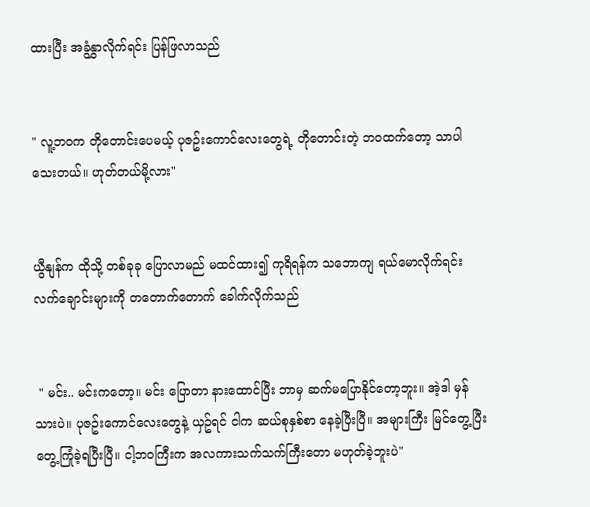ထားပြီး အခွံနွှာလိုက်ရင်း ပြန်ဖြလာသည်


" လူ့ဘဝက တိုတောင်းပေမယ့် ပုဇဥ်းကောင်လေးတွေရဲ့ တိုတောင်းတဲ့ ဘဝထက်တော့ သာပါသေးတယ်။ ဟုတ်တယ်မို့လား"


ယွီနျန်က ထိုသို့ တစ်ခုခု ပြောလာမည် မထင်ထား၍ ကုရိရန်က သဘောကျ ရယ်မောလိုက်ရင်း လက်ချောင်းများကို တတောက်တောက် ခေါက်လိုက်သည်


 " မင်း.. မင်းကတော့။ မင်း ပြောတာ နားထောင်ပြီး ဘာမှ ဆက်မပြောနိုင်တော့ဘူး။ အဲ့ဒါ မှန်သားပဲ။ ပုဇဥ်းကောင်လေးတွေနဲ့ ယှဥ်ရင် ငါက ဆယ်စုနှစ်စာ နေခဲ့ပြီးပြီ။ အများကြီး မြင်တွေ့ပြီး တွေ့ကြုံခဲ့ရပြီးပြီ။ ငါ့ဘဝကြီးက အလကားသက်သက်ကြီးတော မဟုတ်ခဲ့ဘူးပဲ"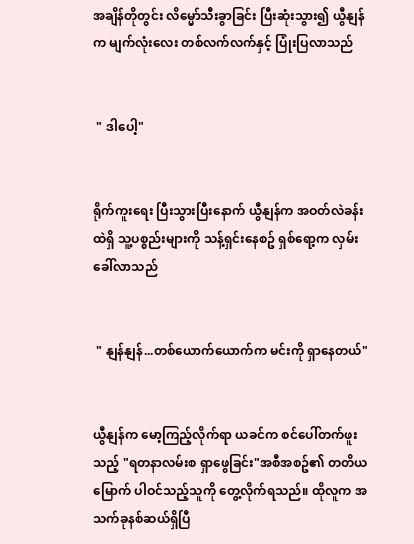အချိန်တိုတွင်း လိမ္မော်သီးခွာခြင်း ပြီးဆုံးသွား၍ ယွီနျန်က မျက်လုံးလေး တစ်လက်လက်နှင့် ပြုံးပြလာသည်


 " ဒါပေါ့"


ရိုက်ကူးရေး ပြီးသွားပြီးနောက် ယွီနျန်က အဝတ်လဲခန်းထဲရှိ သူ့ပစ္စည်းများကို သန့်ရှင်းနေစဥ် ရှစ်ရော့က လှမ်းခေါ်လာသည်


 " နျန်နျန်...တစ်ယောက်ယောက်က မင်းကို ရှာနေတယ်"


ယွီနျန်က မော့ကြည့်လိုက်ရာ ယခင်က စင်ပေါ်တက်ဖူးသည့် "ရတနာလမ်းစ ရှာဖွေခြင်း"အစီအစဥ်၏ တတိယမြောက် ပါဝင်သည့်သူကို တွေ့လိုက်ရသည်။ ထိုလူက အသက်ခုနစ်ဆယ်ရှိပြီ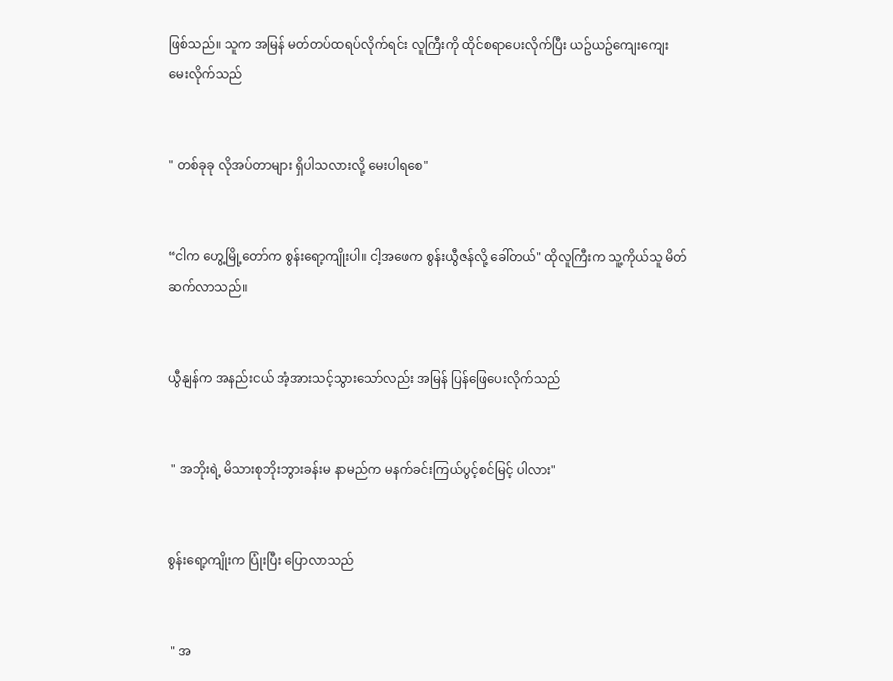ဖြစ်သည်။ သူက အမြန် မတ်တပ်ထရပ်လိုက်ရင်း လူကြီးကို ထိုင်စရာပေးလိုက်ပြီး ယဥ်ယဥ်ကျေးကျေး မေးလိုက်သည်


" တစ်ခုခု လိုအပ်တာများ ရှိပါသလားလို့ မေးပါရစေ"


“ငါက ဟွေ့မြို့တော်က စွန်းရော့ကျိုးပါ။ ငါ့အဖေက စွန်းယွီဇန်လို့ ခေါ်တယ်" ထိုလူကြီးက သူ့ကိုယ်သူ မိတ်ဆက်လာသည်။


ယွီနျန်က အနည်းငယ် အံ့အားသင့်သွားသော်လည်း အမြန် ပြန်ဖြေပေးလိုက်သည်


 " အဘိုးရဲ့ မိသားစုဘိုးဘွားခန်းမ နာမည်က မနက်ခင်းကြယ်ပွင့်စင်မြင့် ပါလား"


စွန်းရော့ကျိုးက ပြုံးပြီး ပြောလာသည်


 " အ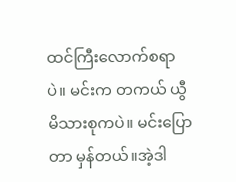ထင်ကြီးလောက်စရာပဲ။ မင်းက တကယ် ယွီမိသားစုကပဲ။ မင်းပြောတာ မှန်တယ်။အဲ့ဒါ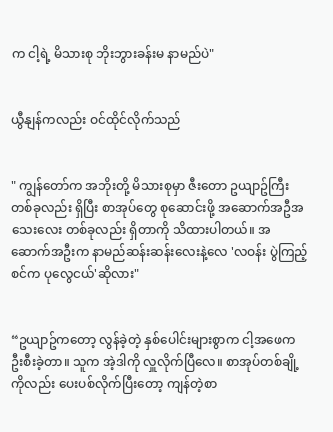က ငါ့ရဲ့ မိသားစု ဘိုးဘွားခန်းမ နာမည်ပဲ"


ယွီနျန်ကလည်း ဝင်ထိုင်လိုက်သည်


" ကျွန်တော်က အဘိုးတို့ မိသားစုမှာ ဇီးတော ဥယျာဥ်ကြီး တစ်ခုလည်း ရှိပြီး စာအုပ်တွေ စုဆောင်းဖို့ အဆောက်အဦအသေးလေး တစ်ခုလည်း ရှိတာကို သိထားပါတယ်။ အဆောက်အဦးက နာမည်ဆန်းဆန်းလေးနဲ့လေ 'လဝန်း ပွဲကြည့်စင်က ပုလွေငယ်'ဆိုလား"


“ဥယျာဥ်ကတော့ လွန်ခဲ့တဲ့ နှစ်ပေါင်းများစွာက ငါ့အဖေက ဦးစီးခဲ့တာ။ သူက အဲ့ဒါကို လှူလိုက်ပြီလေ။ စာအုပ်တစ်ချို့ကိုလည်း ပေးပစ်လိုက်ပြီးတော့ ကျန်တဲ့စာ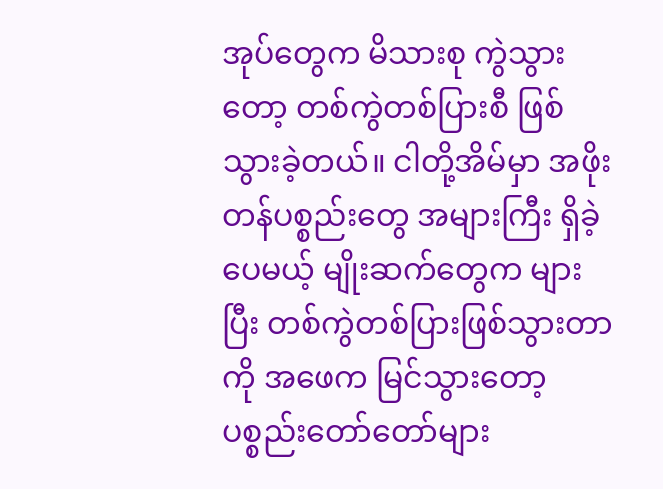အုပ်တွေက မိသားစု ကွဲသွားတော့ တစ်ကွဲတစ်ပြားစီ ဖြစ်သွားခဲ့တယ်။ ငါတို့အိမ်မှာ အဖိုးတန်ပစ္စည်းတွေ အများကြီး ရှိခဲ့ပေမယ့် မျိုးဆက်တွေက များပြီး တစ်ကွဲတစ်ပြားဖြစ်သွားတာကို အဖေက မြင်သွားတော့ ပစ္စည်းတော်တော်များ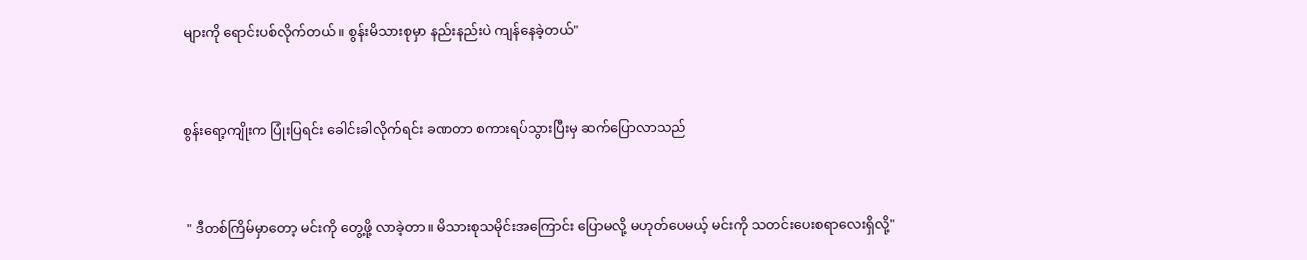များကို ရောင်းပစ်လိုက်တယ်။ စွန်းမိသားစုမှာ နည်းနည်းပဲ ကျန်နေခဲ့တယ်"


စွန်းရော့ကျိုးက ပြုံးပြရင်း ခေါင်းခါလိုက်ရင်း ခဏတာ စကားရပ်သွားပြီးမှ ဆက်ပြောလာသည်


 " ဒီတစ်ကြိမ်မှာတော့ မင်းကို တွေ့ဖို့ လာခဲ့တာ။ မိသားစုသမိုင်းအကြောင်း ပြောမလို့ မဟုတ်ပေမယ့် မင်းကို သတင်းပေးစရာလေးရှိလို့"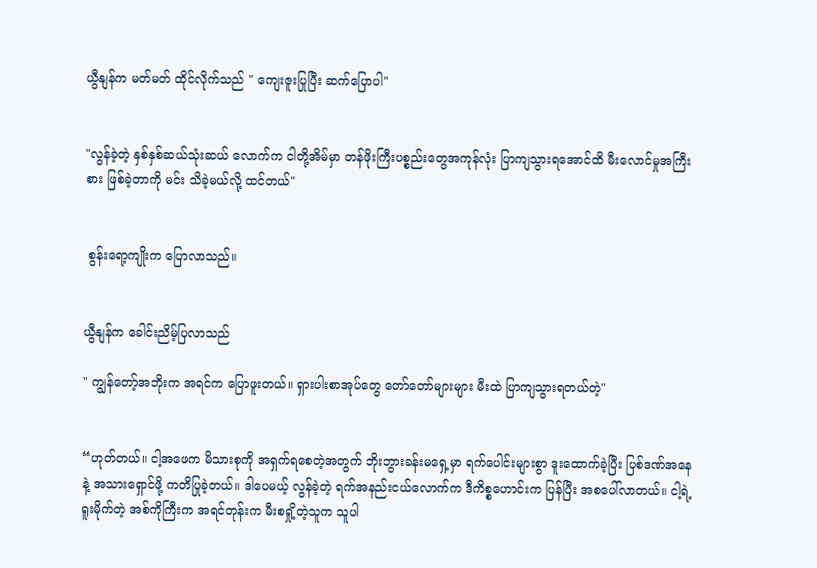ယွီနျန်က မတ်မတ် ထိုင်လိုက်သည် " ကျေးဇူးပြုပြီး ဆက်ပြောပါ"


"လွန်ခဲ့တဲ့ နှစ်နှစ်ဆယ်သုံးဆယ် လောက်က ငါတို့အိမ်မှာ တန်ဖိုးကြီးပစ္စည်းတွေအကုန်လုံး ပြာကျသွားရအောင်ထိ မီးလောင်မှုအကြီးစား ဖြစ်ခဲ့တာကို မင်း သိခဲ့မယ်လို့ ထင်တယ်"


 စွန်းရော့ကျိုးက ပြောလာသည်။


ယွီနျန်က ခေါင်းညိမ့်ပြလာသည်

" ကျွန်တော့်အဘိုးက အရင်က ပြောဖူးတယ်။ ရှားပါးစာအုပ်တွေ တော်တော်များများ မီးထဲ ပြာကျသွားရတယ်တဲ့"


“ဟုတ်တယ်။ ငါ့အဖေက မိသားစုကို အရှက်ရစေတဲ့အတွက် ဘိုးဘွားခန်းမရှေ့မှာ ရက်ပေါင်းများစွာ ဒူးထောက်ခဲ့ပြီး ပြစ်ဒဏ်အနေနဲ့ အသားရှောင်ဖို့ ကတိပြုခဲ့တယ်။ ဒါပေမယ့် လွန်ခဲ့တဲ့ ရက်အနည်းငယ်လောက်က ဒီကိစ္စဟောင်းက ပြန်ပြီး အစပေါ်လာတယ်။ ငါ့ရဲ့ ရူးမိုက်တဲ့ အစ်ကိုကြီးက အရင်တုန်းက မီးစရှို့တဲ့သူက သူပါ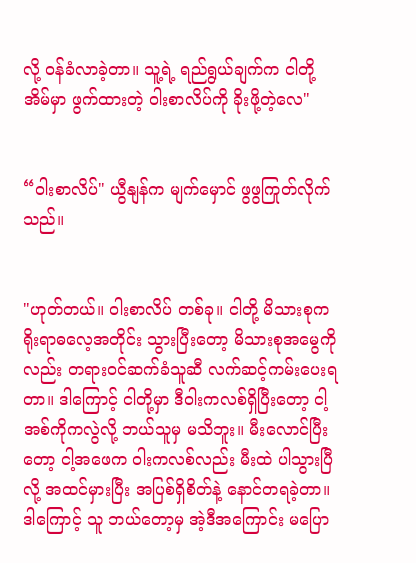လို့ ဝန်ခံလာခဲ့တာ။ သူ့ရဲ့ ရည်ရွယ်ချက်က ငါတို့အိမ်မှာ ဖွက်ထားတဲ့ ဝါးစာလိပ်ကို ခိုးဖို့တဲ့လေ"


“ဝါးစာလိပ်" ယွီနျန်က မျက်မှောင် ဖွဖွကြုတ်လိုက်သည်။


"ဟုတ်တယ်။ ဝါးစာလိပ် တစ်ခု။ ငါတို့ မိသားစုက ရိုးရာဓလေ့အတိုင်း သွားပြီးတော့ မိသားစုအမွေကိုလည်း တရားဝင်ဆက်ခံသူဆီ လက်ဆင့်ကမ်းပေးရတာ။ ဒါကြောင့် ငါတို့မှာ ဒီဝါးကလစ်ရှိပြီးတော့ ငါ့အစ်ကိုကလွဲလို့ ဘယ်သူမှ မသိဘူး။ မီးလောင်ပြီးတော့ ငါ့အဖေက ဝါးကလစ်လည်း မီးထဲ ပါသွားပြီလို့ အထင်မှားပြီး အပြစ်ရှိစိတ်နဲ့ နောင်တရခဲ့တာ။ ဒါကြောင့် သူ ဘယ်တော့မှ အဲ့ဒီအကြောင်း မပြော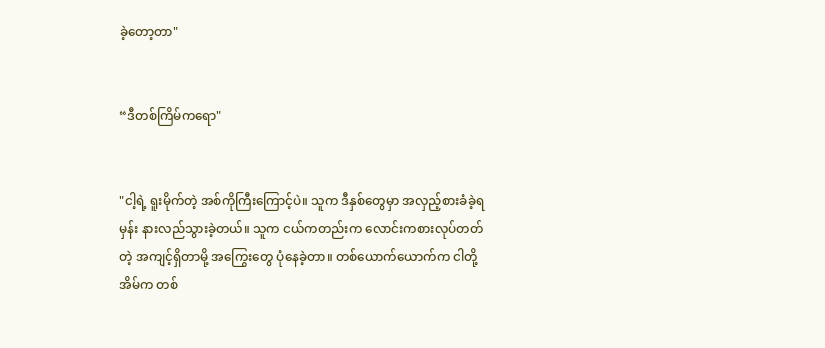ခဲ့တော့တာ"


“ဒီတစ်ကြိမ်ကရော"


"ငါ့ရဲ့ ရူးမိုက်တဲ့ အစ်ကိုကြီးကြောင့်ပဲ။ သူက ဒီနှစ်တွေမှာ အလှည့်စားခံခဲ့ရမှန်း နားလည်သွားခဲ့တယ်။ သူက ငယ်ကတည်းက လောင်းကစားလုပ်တတ်တဲ့ အကျင့်ရှိတာမို့ အကြွေးတွေ ပုံနေခဲ့တာ။ တစ်ယောက်ယောက်က ငါတို့အိမ်က တစ်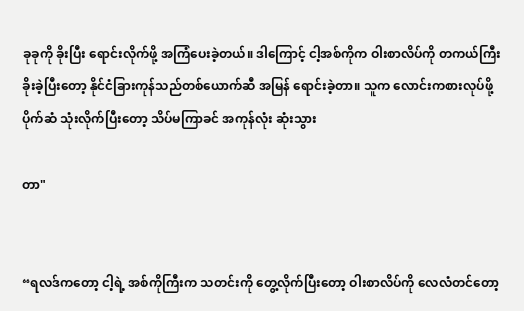ခုခုကို ခိုးပြီး ရောင်းလိုက်ဖို့ အကြံပေးခဲ့တယ်။ ဒါကြောင့် ငါ့အစ်ကိုက ဝါးစာလိပ်ကို တကယ်ကြီး ခိုးခဲ့ပြီးတော့ နိုင်ငံခြားကုန်သည်တစ်ယောက်ဆီ အမြန် ရောင်းခဲ့တာ။ သူက လောင်းကစားလုပ်ဖို့ ပိုက်ဆံ သုံးလိုက်ပြီးတော့ သိပ်မကြာခင် အကုန်လုံး ဆုံးသွား

တာ"


“ရလဒ်ကတော့ ငါ့ရဲ့ အစ်ကိုကြီးက သတင်းကို တွေ့လိုက်ပြီးတော့ ဝါးစာလိပ်ကို လေလံတင်တော့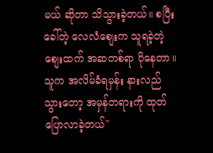မယ် ဆိုတာ သိသွားခဲ့တယ်။ စပြီးခေါ်တဲ့ လေလံစျေးက သူရခဲ့တဲ့ စျေးထက် အဆတစ်ရာ ပိုနေတာ။ သူက အလိမ်ခံရမှန်း နားလည်သွားတော့ အမှန်တရားကို ထုတ်ပြောလာခဲ့တယ်"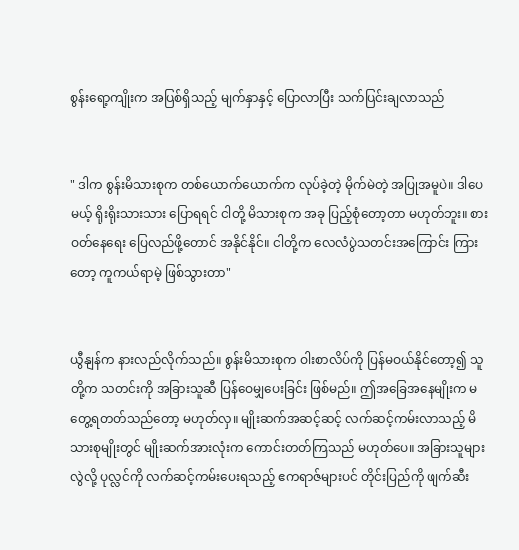စွန်းရော့ကျိုးက အပြစ်ရှိသည့် မျက်နှာနှင့် ပြောလာပြီး သက်ပြင်းချလာသည်


" ဒါက စွန်းမိသားစုက တစ်ယောက်ယောက်က လုပ်ခဲ့တဲ့ မိုက်မဲတဲ့ အပြုအမူပဲ။ ဒါပေမယ့် ရိုးရိုးသားသား ပြောရရင် ငါတို့ မိသားစုက အခု ပြည့်စုံတော့တာ မဟုတ်ဘူး။ စားဝတ်နေရေး ပြေလည်ဖို့တောင် အနိုင်နိုင်။ ငါတို့က လေလံပွဲသတင်းအကြောင်း ကြားတော့ ကူကယ်ရာမဲ့ ဖြစ်သွားတာ"


ယွီနျန်က နားလည်လိုက်သည်။ စွန်းမိသားစုက ဝါးစာလိပ်ကို ပြန်မဝယ်နိုင်တော့၍ သူတို့က သတင်းကို အခြားသူဆီ ပြန်ဝေမျှပေးခြင်း ဖြစ်မည်။ ဤအခြေအနေမျိုးက မတွေ့ရတတ်သည်တော့ မဟုတ်လှ။ မျိုးဆက်အဆင့်ဆင့် လက်ဆင့်ကမ်းလာသည့် မိသားစုမျိုးတွင် မျိုးဆက်အားလုံးက ကောင်းတတ်ကြသည် မဟုတ်ပေ။ အခြားသူများလွဲလို့ ပုလ္လင်ကို လက်ဆင့်ကမ်းပေးရသည့် ဧကရာဇ်များပင် တိုင်းပြည်ကို ဖျက်ဆီး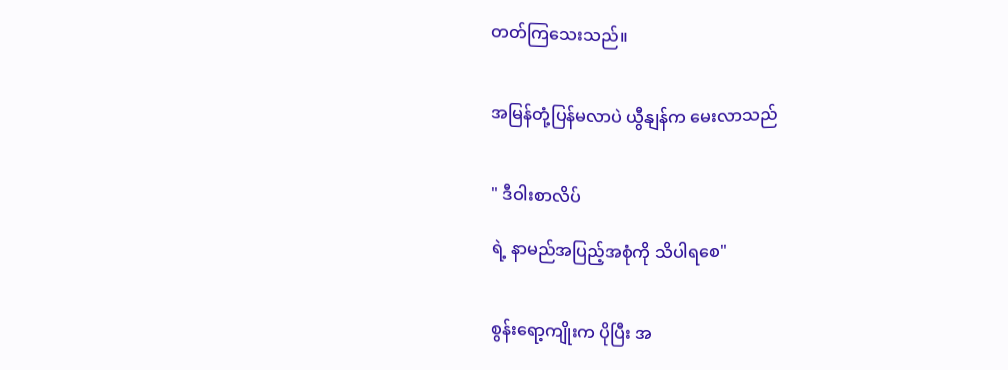တတ်ကြသေးသည်။


အမြန်တုံ့ပြန်မလာပဲ ယွီနျန်က မေးလာသည်


" ဒီဝါးစာလိပ်

ရဲ့ နာမည်အပြည့်အစုံကို သိပါရစေ"


စွန်းရော့ကျိုးက ပိုပြီး အ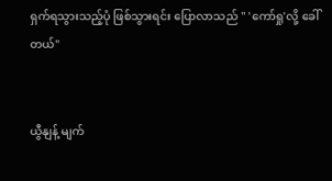ရှက်ရသွားသည့်ပုံ ဖြစ်သွားရင်း ပြောလာသည် " 'ကော်ရှု'လို့ ခေါ်တယ်"


ယွီနျန့် မျက်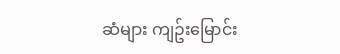ဆံများ ကျဥ်းမြောင်း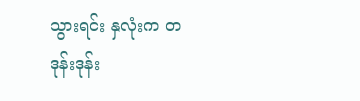သွားရင်း နှလုံးက တဒုန်းဒုန်း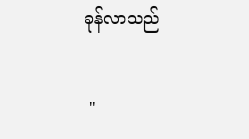ခုန်လာသည်


 "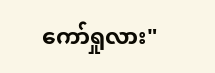ကော်ရှုလား"